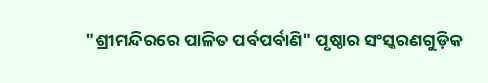"ଶ୍ରୀମନ୍ଦିରରେ ପାଳିତ ପର୍ବପର୍ବାଣି" ପୃଷ୍ଠାର ସଂସ୍କରଣଗୁଡ଼ିକ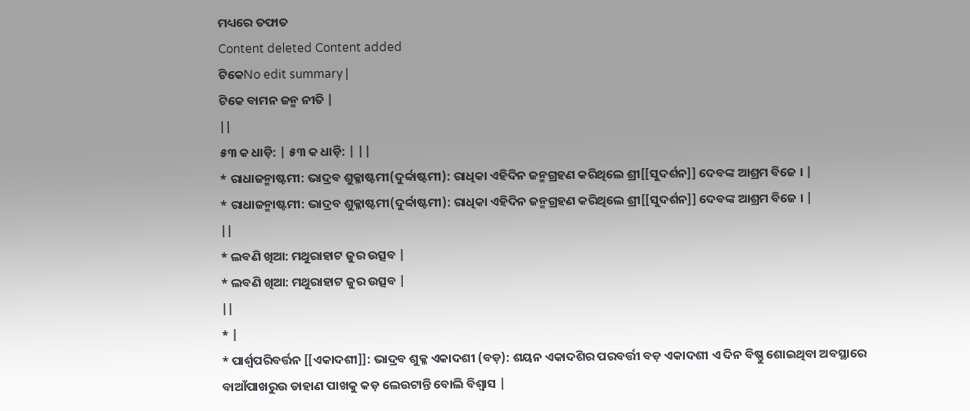ମଧ୍ୟରେ ତଫାତ
Content deleted Content added
ଟିକେNo edit summary |
ଟିକେ ବାମନ ଜନ୍ମ ନୀତି |
||
୫୩ କ ଧାଡ଼ି: | ୫୩ କ ଧାଡ଼ି: | ||
* ରାଧାଜନ୍ମାଷ୍ଟମୀ: ଭାଦ୍ରବ ଶୁକ୍ଳାଷ୍ଟମୀ(ଦୁର୍ବ୍ବାଷ୍ଟମୀ): ରାଧିକା ଏହିଦିନ ଜନ୍ମଗ୍ରହଣ କରିଥିଲେ ଶ୍ରୀ[[ସୁଦର୍ଶନ]] ଦେବଙ୍କ ଆଶ୍ରମ ବିଜେ । |
* ରାଧାଜନ୍ମାଷ୍ଟମୀ: ଭାଦ୍ରବ ଶୁକ୍ଳାଷ୍ଟମୀ(ଦୁର୍ବ୍ବାଷ୍ଟମୀ): ରାଧିକା ଏହିଦିନ ଜନ୍ମଗ୍ରହଣ କରିଥିଲେ ଶ୍ରୀ[[ସୁଦର୍ଶନ]] ଦେବଙ୍କ ଆଶ୍ରମ ବିଜେ । |
||
* ଲବଣି ଖିଆ: ମଥୁରାହାଟ ଜୁର ଉତ୍ସବ |
* ଲବଣି ଖିଆ: ମଥୁରାହାଟ ଜୁର ଉତ୍ସବ |
||
* |
* ପାର୍ଶ୍ଵପରିବର୍ତ୍ତନ [[ଏକାଦଶୀ]]: ଭାଦ୍ରବ ଶୁକ୍ଳ ଏକାଦଶୀ (ବଡ଼): ଶୟନ ଏକାଦଶିର ପରବର୍ତ୍ତୀ ବଡ଼ ଏକାଦଶୀ ଏ ଦିନ ବିଷ୍ଣୁ ଶୋଇଥିବା ଅବସ୍ଥାରେ ବାଆଁପାଖରୁଉ ଡାହାଣ ପାଖକୁ କଡ଼ ଲେଉଟାନ୍ତି ବୋଲି ବିଶ୍ଵାସ |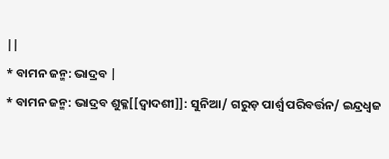||
* ବାମନ ଜନ୍ମ: ଭାଦ୍ରବ |
* ବାମନ ଜନ୍ମ: ଭାଦ୍ରବ ଶୁକ୍ଳ[[ଦ୍ଵାଦଶୀ]]: ସୁନିଆ/ ଗରୁଡ଼ ପାର୍ଶ୍ଵ ପରିବର୍ତ୍ତନ/ ଇନ୍ଦ୍ରଧ୍ଵଜ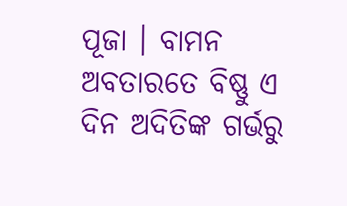ପୂଜା । ବାମନ ଅବତାରତେ ବିଷ୍ଣୁ ଏ ଦିନ ଅଦିତିଙ୍କ ଗର୍ଭରୁ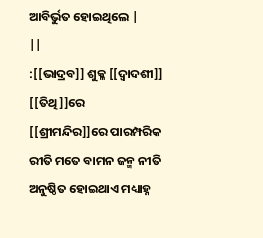ଆବିର୍ଭୁତ ହୋଇଥିଲେ |
||
:[[ଭାଦ୍ରବ]] ଶୁକ୍ଳ [[ଦ୍ଵାଦଶୀ]] [[ତିଥି]]ରେ [[ଶ୍ରୀମନ୍ଦିର]]ରେ ପାରମ୍ପରିକ ରୀତି ମତେ ବାମନ ଜନ୍ମ ନୀତି ଅନୁଷ୍ଠିତ ହୋଇଥାଏ ମଧ୍ୟାହ୍ନ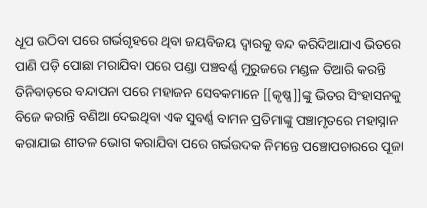ଧୂପ ଉଠିବା ପରେ ଗର୍ଭଗୃହରେ ଥିବା ଜୟବିଜୟ ଦ୍ୱାରକୁ ବନ୍ଦ କରିଦିଆଯାଏ ଭିତରେ ପାଣି ପଡ଼ି ପୋଛା ମରାଯିବା ପରେ ପଣ୍ଡା ପଞ୍ଚବର୍ଣ୍ଣ ମୁରୁଜରେ ମଣ୍ଡଳ ତିଆରି କରନ୍ତି ତିନିବାଡ଼ରେ ବନ୍ଦାପନା ପରେ ମହାଜନ ସେବକମାନେ [[କୃଷ୍ଣ]]ଙ୍କୁ ଭିତର ସିଂହାସନକୁ ବିଜେ କରାନ୍ତି ବଣିଆ ଦେଇଥିବା ଏକ ସୁବର୍ଣ୍ଣ ବାମନ ପ୍ରତିମାଙ୍କୁ ପଞ୍ଚାମୃତରେ ମହାସ୍ନାନ କରାଯାଇ ଶୀତଳ ଭୋଗ କରାଯିବା ପରେ ଗର୍ଭଉଦକ ନିମନ୍ତେ ପଞ୍ଚୋପଚାରରେ ପୂଜା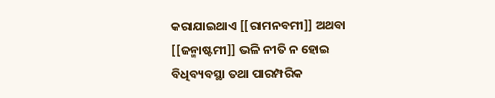କରାଯାଇଥାଏ [[ରାମନବମୀ]] ଅଥବା [[ଜନ୍ମାଷ୍ଟମୀ]] ଭଳି ନୀତି ନ ହୋଇ ବିଧିବ୍ୟବସ୍ଥା ତଥା ପାରମ୍ପରିକ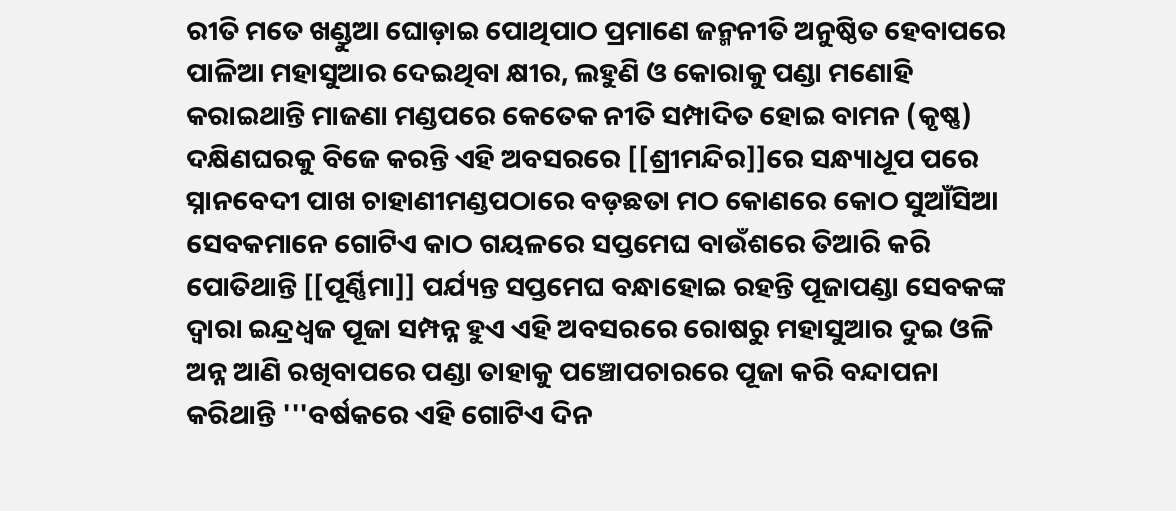ରୀତି ମତେ ଖଣ୍ଡୁଆ ଘୋଡ଼ାଇ ପୋଥିପାଠ ପ୍ରମାଣେ ଜନ୍ମନୀତି ଅନୁଷ୍ଠିତ ହେବାପରେ ପାଳିଆ ମହାସୁଆର ଦେଇଥିବା କ୍ଷୀର, ଲହୁଣି ଓ କୋରାକୁ ପଣ୍ଡା ମଣୋହି କରାଇଥାନ୍ତି ମାଜଣା ମଣ୍ଡପରେ କେତେକ ନୀତି ସମ୍ପାଦିତ ହୋଇ ବାମନ (କୃଷ୍ଣ) ଦକ୍ଷିଣଘରକୁ ବିଜେ କରନ୍ତି ଏହି ଅବସରରେ [[ଶ୍ରୀମନ୍ଦିର]]ରେ ସନ୍ଧ୍ୟାଧୂପ ପରେ ସ୍ନାନବେଦୀ ପାଖ ଚାହାଣୀମଣ୍ଡପଠାରେ ବଡ଼ଛତା ମଠ କୋଣରେ କୋଠ ସୁଆଁସିଆ ସେବକମାନେ ଗୋଟିଏ କାଠ ଗୟଳରେ ସପ୍ତମେଘ ବାଉଁଶରେ ତିଆରି କରି ପୋତିଥାନ୍ତି [[ପୂର୍ଣ୍ଣିମା]] ପର୍ଯ୍ୟନ୍ତ ସପ୍ତମେଘ ବନ୍ଧାହୋଇ ରହନ୍ତି ପୂଜାପଣ୍ଡା ସେବକଙ୍କ ଦ୍ୱାରା ଇନ୍ଦ୍ରଧ୍ୱଜ ପୂଜା ସମ୍ପନ୍ନ ହୁଏ ଏହି ଅବସରରେ ରୋଷରୁ ମହାସୁଆର ଦୁଇ ଓଳି ଅନ୍ନ ଆଣି ରଖିବାପରେ ପଣ୍ଡା ତାହାକୁ ପଞ୍ଚୋପଚାରରେ ପୂଜା କରି ବନ୍ଦାପନା କରିଥାନ୍ତି '''ବର୍ଷକରେ ଏହି ଗୋଟିଏ ଦିନ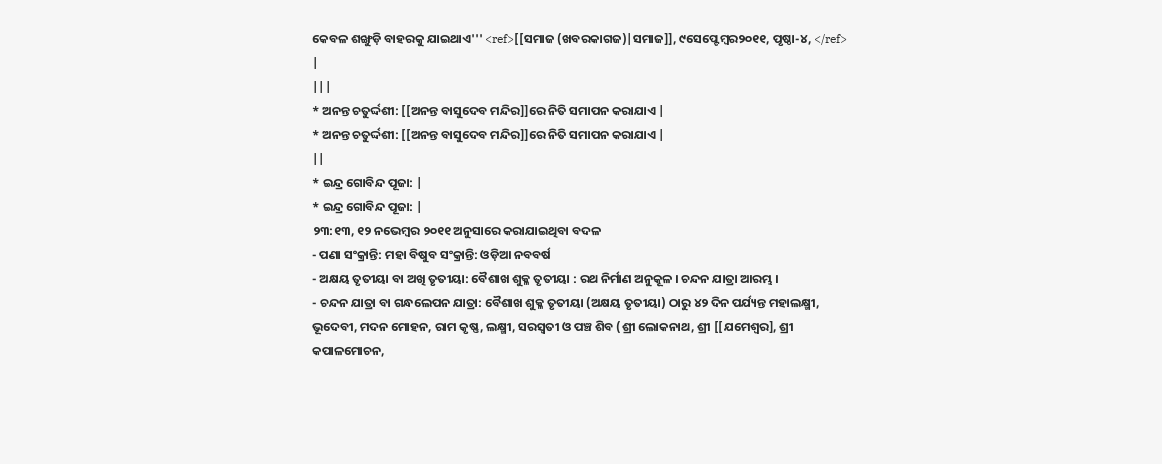କେବଳ ଶଙ୍ଖୁଡ଼ି ବାହରକୁ ଯାଇଥାଏ''' <ref>[[ସମାଜ (ଖବରକାଗଜ)|ସମାଜ]], ୯ସେପ୍ଟେମ୍ବର୨୦୧୧, ପୃଷ୍ଠା-୪, </ref> |
|||
* ଅନନ୍ତ ଚତୁର୍ଦ୍ଦଶୀ: [[ଅନନ୍ତ ବାସୁଦେବ ମନ୍ଦିର]]ରେ ନିତି ସମାପନ କରାଯାଏ |
* ଅନନ୍ତ ଚତୁର୍ଦ୍ଦଶୀ: [[ଅନନ୍ତ ବାସୁଦେବ ମନ୍ଦିର]]ରେ ନିତି ସମାପନ କରାଯାଏ |
||
* ଇନ୍ଦ୍ର ଗୋବିନ୍ଦ ପୂଜା: |
* ଇନ୍ଦ୍ର ଗୋବିନ୍ଦ ପୂଜା: |
୨୩:୧୩, ୧୨ ନଭେମ୍ବର ୨୦୧୧ ଅନୁସାରେ କରାଯାଇଥିବା ବଦଳ
- ପଣା ସଂକ୍ରାନ୍ତି: ମହା ବିଷୁବ ସଂକ୍ରାନ୍ତି: ଓଡ଼ିଆ ନବବର୍ଷ
- ଅକ୍ଷୟ ତୃତୀୟା ବା ଅଖି ତୃତୀୟା: ବୈଶାଖ ଶୁକ୍ଳ ତୃତୀୟା : ରଥ ନିର୍ମାଣ ଅନୁକୂଳ । ଚନ୍ଦନ ଯାତ୍ରା ଆରମ୍ଭ ।
- ଚନ୍ଦନ ଯାତ୍ରା ବା ଗନ୍ଧଲେପନ ଯାତ୍ରା: ବୈଶାଖ ଶୁକ୍ଳ ତୃତୀୟା (ଅକ୍ଷୟ ତୃତୀୟା) ଠାରୁ ୪୨ ଦିନ ପର୍ଯ୍ୟନ୍ତ ମହାଲକ୍ଷ୍ମୀ, ଭୂଦେବୀ, ମଦନ ମୋହନ, ରାମ କୃଷ୍ଣ, ଲକ୍ଷ୍ମୀ, ସରସ୍ଵତୀ ଓ ପଞ୍ଚ ଶିବ (ଶ୍ରୀ ଲୋକନାଥ, ଶ୍ରୀ [[ଯମେଶ୍ଵର], ଶ୍ରୀ କପାଳମୋଚନ,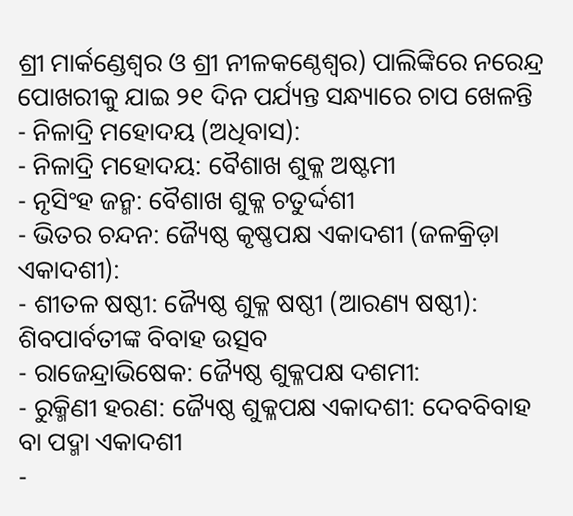ଶ୍ରୀ ମାର୍କଣ୍ଡେଶ୍ଵର ଓ ଶ୍ରୀ ନୀଳକଣ୍ଠେଶ୍ଵର) ପାଲିଙ୍କିରେ ନରେନ୍ଦ୍ର ପୋଖରୀକୁ ଯାଇ ୨୧ ଦିନ ପର୍ଯ୍ୟନ୍ତ ସନ୍ଧ୍ୟାରେ ଚାପ ଖେଳନ୍ତି
- ନିଳାଦ୍ରି ମହୋଦୟ (ଅଧିବାସ):
- ନିଳାଦ୍ରି ମହୋଦୟ: ବୈଶାଖ ଶୁକ୍ଳ ଅଷ୍ଟମୀ
- ନୃସିଂହ ଜନ୍ମ: ବୈଶାଖ ଶୁକ୍ଳ ଚତୁର୍ଦ୍ଦଶୀ
- ଭିତର ଚନ୍ଦନ: ଜ୍ୟୈଷ୍ଠ କୃଷ୍ଣପକ୍ଷ ଏକାଦଶୀ (ଜଳକ୍ରିଡ଼ା ଏକାଦଶୀ):
- ଶୀତଳ ଷଷ୍ଠୀ: ଜ୍ୟୈଷ୍ଠ ଶୁକ୍ଳ ଷଷ୍ଠୀ (ଆରଣ୍ୟ ଷଷ୍ଠୀ): ଶିବପାର୍ବତୀଙ୍କ ବିବାହ ଉତ୍ସବ
- ରାଜେନ୍ଦ୍ରାଭିଷେକ: ଜ୍ୟୈଷ୍ଠ ଶୁକ୍ଳପକ୍ଷ ଦଶମୀ:
- ରୁକ୍ମିଣୀ ହରଣ: ଜ୍ୟୈଷ୍ଠ ଶୁକ୍ଳପକ୍ଷ ଏକାଦଶୀ: ଦେବବିବାହ ବା ପଦ୍ମା ଏକାଦଶୀ
-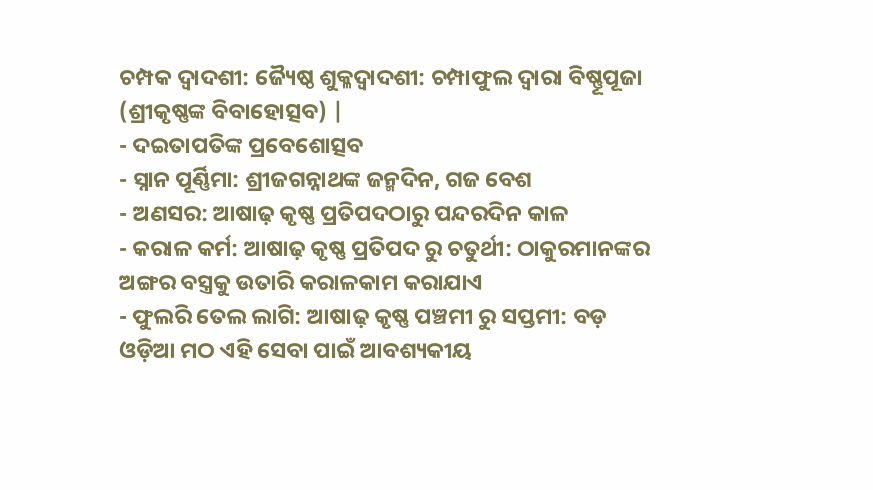ଚମ୍ପକ ଦ୍ବାଦଶୀ: ଜ୍ୟୈଷ୍ଠ ଶୁକ୍ଳଦ୍ବାଦଶୀ: ଚମ୍ପାଫୁଲ ଦ୍ଵାରା ବିଷ୍ଣୂପୂଜା (ଶ୍ରୀକୃଷ୍ଣଙ୍କ ବିବାହୋତ୍ସବ) |
- ଦଇତାପତିଙ୍କ ପ୍ରବେଶୋତ୍ସବ
- ସ୍ନାନ ପୂର୍ଣ୍ଣିମା: ଶ୍ରୀଜଗନ୍ନାଥଙ୍କ ଜନ୍ମଦିନ, ଗଜ ବେଶ
- ଅଣସର: ଆଷାଢ଼ କୃଷ୍ଣ ପ୍ରତିପଦଠାରୁ ପନ୍ଦରଦିନ କାଳ
- କରାଳ କର୍ମ: ଆଷାଢ଼ କୃଷ୍ଣ ପ୍ରତିପଦ ରୁ ଚତୁର୍ଥୀ: ଠାକୁରମାନଙ୍କର ଅଙ୍ଗର ବସ୍ତ୍ରକୁ ଉତାରି କରାଳକାମ କରାଯାଏ
- ଫୁଲରି ତେଲ ଲାଗି: ଆଷାଢ଼ କୃଷ୍ଣ ପଞ୍ଚମୀ ରୁ ସପ୍ତମୀ: ବଡ଼ ଓଡ଼ିଆ ମଠ ଏହି ସେବା ପାଇଁ ଆବଶ୍ୟକୀୟ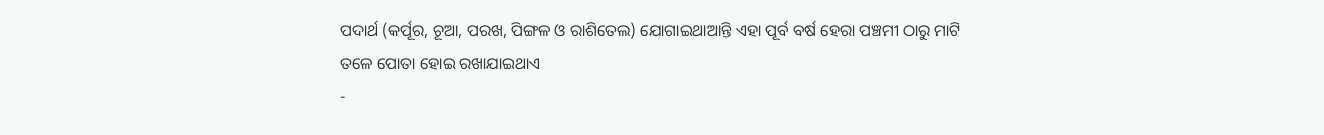ପଦାର୍ଥ (କର୍ପୂର, ଚୂଆ, ପରଖ, ପିଙ୍ଗଳ ଓ ରାଶିତେଲ) ଯୋଗାଇଥାଆନ୍ତି ଏହା ପୂର୍ବ ବର୍ଷ ହେରା ପଞ୍ଚମୀ ଠାରୁ ମାଟି ତଳେ ପୋତା ହୋଇ ରଖାଯାଇଥାଏ
-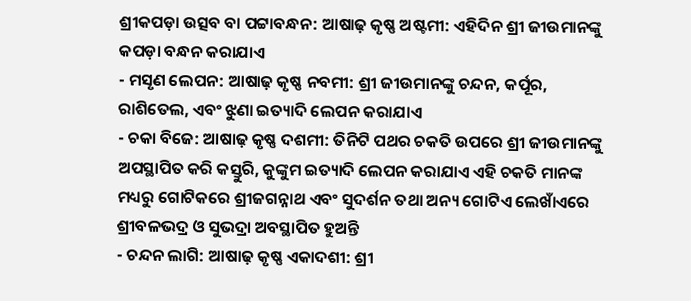ଶ୍ରୀକପଡ଼ା ଉତ୍ସବ ବା ପଟ୍ଟାବନ୍ଧନ: ଆଷାଢ଼ କୃଷ୍ଣ ଅଷ୍ଟମୀ: ଏହିଦିନ ଶ୍ରୀ ଜୀଉମାନଙ୍କୁ କପଡ଼ା ବନ୍ଧନ କରାଯାଏ
- ମସୃଣ ଲେପନ: ଆଷାଢ଼ କୃଷ୍ଣ ନବମୀ: ଶ୍ରୀ ଜୀଉମାନଙ୍କୁ ଚନ୍ଦନ, କର୍ପୂର, ରାଶିତେଲ, ଏବଂ ଝୁଣା ଇତ୍ୟାଦି ଲେପନ କରାଯାଏ
- ଚକା ବିଜେ: ଆଷାଢ଼ କୃଷ୍ଣ ଦଶମୀ: ତିନିଟି ପଥର ଚକତି ଉପରେ ଶ୍ରୀ ଜୀଉମାନଙ୍କୁ ଅପସ୍ଥାପିତ କରି କସ୍ତୁରି, କୁଙ୍କୁମ ଇତ୍ୟାଦି ଲେପନ କରାଯାଏ ଏହି ଚକତି ମାନଙ୍କ ମଧ୍ୟରୁ ଗୋଟିକରେ ଶ୍ରୀଜଗନ୍ନାଥ ଏବଂ ସୁଦର୍ଶନ ତଥା ଅନ୍ୟ ଗୋଟିଏ ଲେଖାଁଏରେ ଶ୍ରୀବଳଭଦ୍ର ଓ ସୁଭଦ୍ରା ଅବସ୍ଥାପିତ ହୁଅନ୍ତି
- ଚନ୍ଦନ ଲାଗି: ଆଷାଢ଼ କୃଷ୍ଣ ଏକାଦଶୀ: ଶ୍ରୀ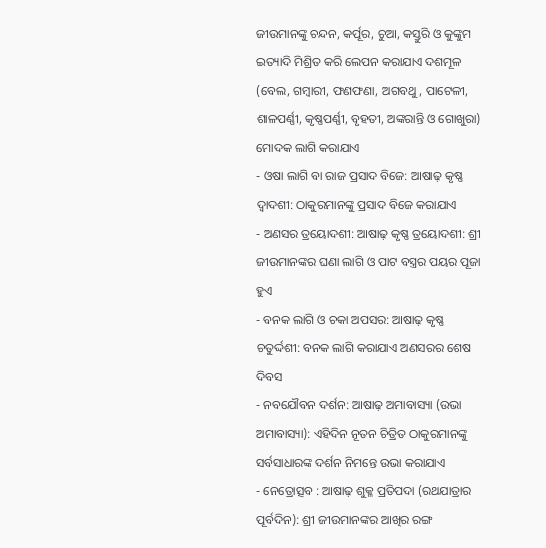ଜୀଉମାନଙ୍କୁ ଚନ୍ଦନ, କର୍ପୂର, ଚୁଆ, କସ୍ତୁରି ଓ କୁଙ୍କୁମ ଇତ୍ୟାଦି ମିଶ୍ରିତ କରି ଲେପନ କରାଯାଏ ଦଶମୂଳ (ବେଲ, ଗମ୍ବାରୀ, ଫଣଫଣା, ଅଗବଥୁ, ପାଟେଳୀ, ଶାଳପର୍ଣ୍ଣୀ, କୃଷ୍ଣପର୍ଣ୍ଣୀ, ବୃହତୀ, ଅଙ୍କରାନ୍ତି ଓ ଗୋଖୁରା) ମୋଦକ ଲାଗି କରାଯାଏ
- ଓଷା ଲାଗି ବା ରାଜ ପ୍ରସାଦ ବିଜେ: ଆଷାଢ଼ କୃଷ୍ଣ ଦ୍ଵାଦଶୀ: ଠାକୁରମାନଙ୍କୁ ପ୍ରସାଦ ବିଜେ କରାଯାଏ
- ଅଣସର ତ୍ରୟୋଦଶୀ: ଆଷାଢ଼ କୃଷ୍ଣ ତ୍ରୟୋଦଶୀ: ଶ୍ରୀ ଜୀଉମାନଙ୍କର ଘଣା ଲାଗି ଓ ପାଟ ବସ୍ତ୍ରର ପୟର ପୂଜା ହୁଏ
- ବନକ ଲାଗି ଓ ଚକା ଅପସର: ଆଷାଢ଼ କୃଷ୍ଣ ଚତୁର୍ଦ୍ଦଶୀ: ବନକ ଲାଗି କରାଯାଏ ଅଣସରର ଶେଷ ଦିବସ
- ନବଯୌବନ ଦର୍ଶନ: ଆଷାଢ଼ ଅମାବାସ୍ୟା (ଉଭା ଅମାବାସ୍ୟା): ଏହିଦିନ ନୂତନ ଚିତ୍ରିତ ଠାକୁରମାନଙ୍କୁ ସର୍ବସାଧାରଙ୍କ ଦର୍ଶନ ନିମନ୍ତେ ଉଭା କରାଯାଏ
- ନେତ୍ରୋତ୍ସବ : ଆଷାଢ଼ ଶୁକ୍ଳ ପ୍ରତିପଦା (ରଥଯାତ୍ରାର ପୂର୍ବଦିନ): ଶ୍ରୀ ଜୀଉମାନଙ୍କର ଆଖିର ରଙ୍ଗ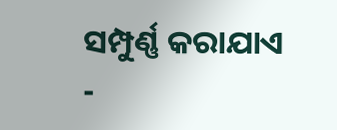ସମ୍ପୁର୍ଣ୍ଣ କରାଯାଏ
-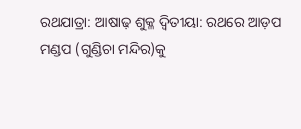ରଥଯାତ୍ରା: ଆଷାଢ଼ ଶୁକ୍ଳ ଦ୍ବିତୀୟା: ରଥରେ ଆଡ଼ପ ମଣ୍ଡପ (ଗୁଣ୍ଡିଚା ମନ୍ଦିର)କୁ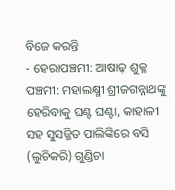ବିଜେ କରନ୍ତି
- ହେରାପଞ୍ଚମୀ: ଆଷାଢ଼ ଶୁକ୍ଳ ପଞ୍ଚମୀ: ମହାଲକ୍ଷ୍ମୀ ଶ୍ରୀଜଗନ୍ନାଥଙ୍କୁ ହେରିବାକୁ ଘଣ୍ଟ ଘଣ୍ଟା, କାହାଳୀ ସହ ସୁସଜ୍ଜିତ ପାଲିଙ୍କିରେ ବସି (ଲୁଚିକରି) ଗୁଣ୍ଡିଚା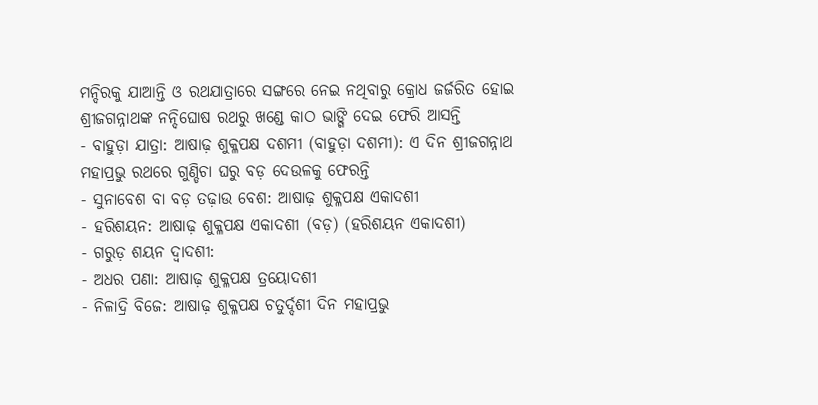ମନ୍ଦିରକୁ ଯାଆନ୍ତି ଓ ରଥଯାତ୍ରାରେ ସଙ୍ଗରେ ନେଇ ନଥିବାରୁ କ୍ରୋଧ ଜର୍ଜରିତ ହୋଇ ଶ୍ରୀଜଗନ୍ନାଥଙ୍କ ନନ୍ଦିଘୋଷ ରଥରୁ ଖଣ୍ଡେ କାଠ ଭାଙ୍ଗି ଦେଇ ଫେରି ଆସନ୍ତି
- ବାହୁଡ଼ା ଯାତ୍ରା: ଆଷାଢ଼ ଶୁକ୍ଳପକ୍ଷ ଦଶମୀ (ବାହୁଡ଼ା ଦଶମୀ): ଏ ଦିନ ଶ୍ରୀଜଗନ୍ନାଥ ମହାପ୍ରଭୁ ରଥରେ ଗୁଣ୍ଡିଚା ଘରୁ ବଡ଼ ଦେଉଳକୁ ଫେରନ୍ତି
- ସୁନାବେଶ ବା ବଡ଼ ତଢ଼ାଉ ବେଶ: ଆଷାଢ଼ ଶୁକ୍ଳପକ୍ଷ ଏକାଦଶୀ
- ହରିଶୟନ: ଆଷାଢ଼ ଶୁକ୍ଳପକ୍ଷ ଏକାଦଶୀ (ବଡ଼) (ହରିଶୟନ ଏକାଦଶୀ)
- ଗରୁଡ଼ ଶୟନ ଦ୍ଵାଦଶୀ:
- ଅଧର ପଣା: ଆଷାଢ଼ ଶୁକ୍ଳପକ୍ଷ ତ୍ରୟୋଦଶୀ
- ନିଳାଦ୍ରି ବିଜେ: ଆଷାଢ଼ ଶୁକ୍ଳପକ୍ଷ ଚତୁର୍ଦ୍ଦଶୀ ଦିନ ମହାପ୍ରଭୁ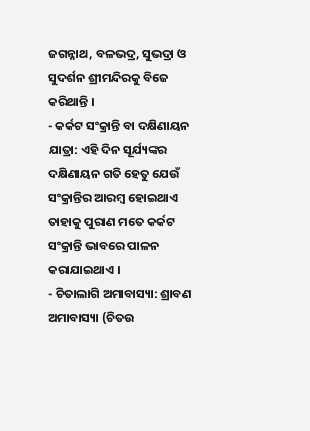ଜଗନ୍ନାଥ, ବଳଭଦ୍ର, ସୁଭଦ୍ରା ଓ ସୁଦର୍ଶନ ଶ୍ରୀମନ୍ଦିରକୁ ବିଜେ କରିଥାନ୍ତି ।
- କର୍କଟ ସଂକ୍ରାନ୍ତି ବା ଦକ୍ଷିଣାୟନ ଯାତ୍ରା: ଏହି ଦିନ ସୂର୍ଯ୍ୟଙ୍କର ଦକ୍ଷିଣାୟନ ଗତି ହେତୁ ଯେଉଁ ସଂକ୍ରାନ୍ତିର ଆରମ୍ବ ହୋଇଥାଏ ତାହାକୁ ପୁରାଣ ମତେ କର୍କଟ ସଂକ୍ରାନ୍ତି ଭାବରେ ପାଳନ କରାଯାଇଥାଏ ।
- ଚିତାଲାଗି ଅମାବାସ୍ୟା: ଶ୍ରାବଣ ଅମାବାସ୍ୟା (ଚିତଉ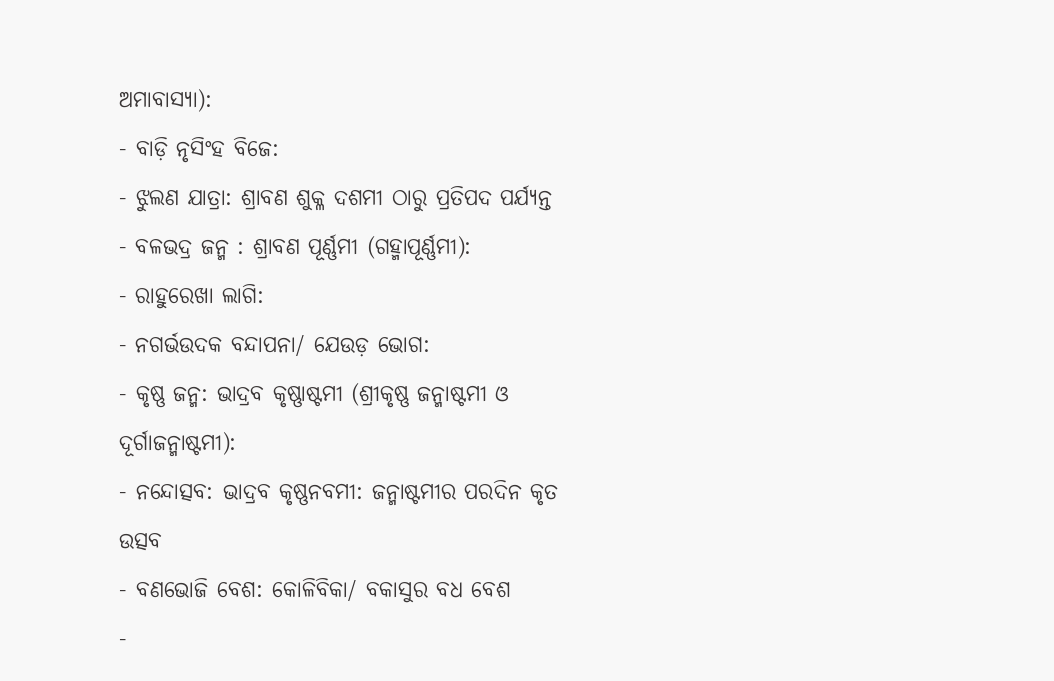ଅମାବାସ୍ୟା):
- ବାଡ଼ି ନୃସିଂହ ବିଜେ:
- ଝୁଲଣ ଯାତ୍ରା: ଶ୍ରାବଣ ଶୁକ୍ଳ ଦଶମୀ ଠାରୁ ପ୍ରତିପଦ ପର୍ଯ୍ୟନ୍ତ
- ବଳଭଦ୍ର ଜନ୍ମ : ଶ୍ରାବଣ ପୂର୍ଣ୍ଣମୀ (ଗହ୍ମାପୂର୍ଣ୍ଣମୀ):
- ରାହୁରେଖା ଲାଗି:
- ନଗର୍ଭଉଦକ ବନ୍ଦାପନା/ ଯେଉଡ଼ ଭୋଗ:
- କୃଷ୍ଣ ଜନ୍ମ: ଭାଦ୍ରବ କୃଷ୍ଣାଷ୍ଟମୀ (ଶ୍ରୀକୃଷ୍ଣ ଜନ୍ମାଷ୍ଟମୀ ଓ ଦୂର୍ଗାଜନ୍ମାଷ୍ଟମୀ):
- ନନ୍ଦୋତ୍ସବ: ଭାଦ୍ରବ କୃଷ୍ଣନବମୀ: ଜନ୍ମାଷ୍ଟମୀର ପରଦିନ କୃତ ଉତ୍ସବ
- ବଣଭୋଜି ବେଶ: କୋଳିବିକା/ ବକାସୁର ବଧ ବେଶ
-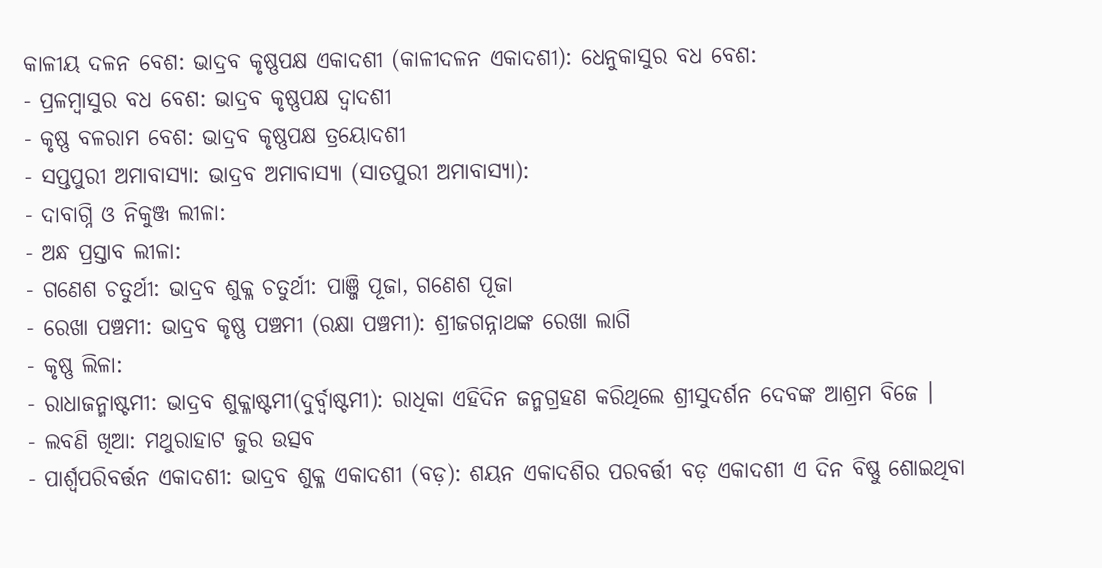କାଳୀୟ ଦଳନ ବେଶ: ଭାଦ୍ରବ କୃଷ୍ଣପକ୍ଷ ଏକାଦଶୀ (କାଳୀଦଳନ ଏକାଦଶୀ): ଧେନୁକାସୁର ବଧ ବେଶ:
- ପ୍ରଳମ୍ବାସୁର ବଧ ବେଶ: ଭାଦ୍ରବ କୃଷ୍ଣପକ୍ଷ ଦ୍ଵାଦଶୀ
- କୃଷ୍ଣ ବଳରାମ ବେଶ: ଭାଦ୍ରବ କୃଷ୍ଣପକ୍ଷ ତ୍ରୟୋଦଶୀ
- ସପ୍ତପୁରୀ ଅମାବାସ୍ୟା: ଭାଦ୍ରବ ଅମାବାସ୍ୟା (ସାତପୁରୀ ଅମାବାସ୍ୟା):
- ଦାବାଗ୍ନି ଓ ନିକୁଞ୍ଜ ଲୀଳା:
- ଅନ୍ଧ ପ୍ରସ୍ତାବ ଲୀଳା:
- ଗଣେଶ ଚତୁର୍ଥୀ: ଭାଦ୍ରବ ଶୁକ୍ଳ ଚତୁର୍ଥୀ: ପାଞ୍ଜି ପୂଜା, ଗଣେଶ ପୂଜା
- ରେଖା ପଞ୍ଚମୀ: ଭାଦ୍ରବ କୃଷ୍ଣ ପଞ୍ଚମୀ (ରକ୍ଷା ପଞ୍ଚମୀ): ଶ୍ରୀଜଗନ୍ନାଥଙ୍କ ରେଖା ଲାଗି
- କୃଷ୍ଣ ଲିଳା:
- ରାଧାଜନ୍ମାଷ୍ଟମୀ: ଭାଦ୍ରବ ଶୁକ୍ଳାଷ୍ଟମୀ(ଦୁର୍ବ୍ବାଷ୍ଟମୀ): ରାଧିକା ଏହିଦିନ ଜନ୍ମଗ୍ରହଣ କରିଥିଲେ ଶ୍ରୀସୁଦର୍ଶନ ଦେବଙ୍କ ଆଶ୍ରମ ବିଜେ ।
- ଲବଣି ଖିଆ: ମଥୁରାହାଟ ଜୁର ଉତ୍ସବ
- ପାର୍ଶ୍ଵପରିବର୍ତ୍ତନ ଏକାଦଶୀ: ଭାଦ୍ରବ ଶୁକ୍ଳ ଏକାଦଶୀ (ବଡ଼): ଶୟନ ଏକାଦଶିର ପରବର୍ତ୍ତୀ ବଡ଼ ଏକାଦଶୀ ଏ ଦିନ ବିଷ୍ଣୁ ଶୋଇଥିବା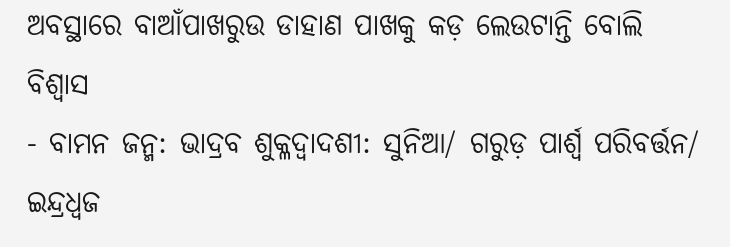ଅବସ୍ଥାରେ ବାଆଁପାଖରୁଉ ଡାହାଣ ପାଖକୁ କଡ଼ ଲେଉଟାନ୍ତି ବୋଲି ବିଶ୍ଵାସ
- ବାମନ ଜନ୍ମ: ଭାଦ୍ରବ ଶୁକ୍ଳଦ୍ଵାଦଶୀ: ସୁନିଆ/ ଗରୁଡ଼ ପାର୍ଶ୍ଵ ପରିବର୍ତ୍ତନ/ ଇନ୍ଦ୍ରଧ୍ଵଜ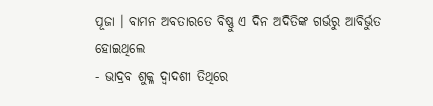ପୂଜା । ବାମନ ଅବତାରତେ ବିଷ୍ଣୁ ଏ ଦିନ ଅଦିତିଙ୍କ ଗର୍ଭରୁ ଆବିର୍ଭୁତ ହୋଇଥିଲେ
- ଭାଦ୍ରବ ଶୁକ୍ଳ ଦ୍ଵାଦଶୀ ତିଥିରେ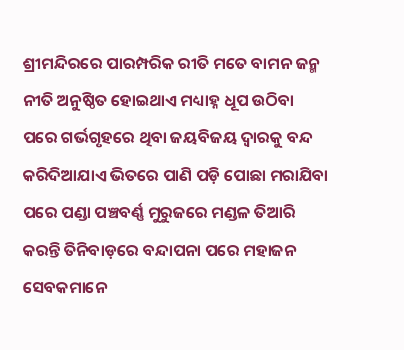ଶ୍ରୀମନ୍ଦିରରେ ପାରମ୍ପରିକ ରୀତି ମତେ ବାମନ ଜନ୍ମ ନୀତି ଅନୁଷ୍ଠିତ ହୋଇଥାଏ ମଧ୍ୟାହ୍ନ ଧୂପ ଉଠିବା ପରେ ଗର୍ଭଗୃହରେ ଥିବା ଜୟବିଜୟ ଦ୍ୱାରକୁ ବନ୍ଦ କରିଦିଆଯାଏ ଭିତରେ ପାଣି ପଡ଼ି ପୋଛା ମରାଯିବା ପରେ ପଣ୍ଡା ପଞ୍ଚବର୍ଣ୍ଣ ମୁରୁଜରେ ମଣ୍ଡଳ ତିଆରି କରନ୍ତି ତିନିବାଡ଼ରେ ବନ୍ଦାପନା ପରେ ମହାଜନ ସେବକମାନେ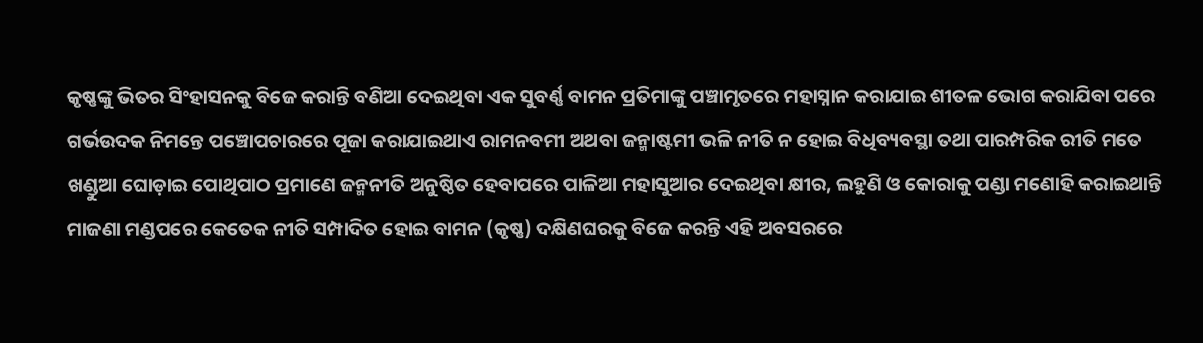କୃଷ୍ଣଙ୍କୁ ଭିତର ସିଂହାସନକୁ ବିଜେ କରାନ୍ତି ବଣିଆ ଦେଇଥିବା ଏକ ସୁବର୍ଣ୍ଣ ବାମନ ପ୍ରତିମାଙ୍କୁ ପଞ୍ଚାମୃତରେ ମହାସ୍ନାନ କରାଯାଇ ଶୀତଳ ଭୋଗ କରାଯିବା ପରେ ଗର୍ଭଉଦକ ନିମନ୍ତେ ପଞ୍ଚୋପଚାରରେ ପୂଜା କରାଯାଇଥାଏ ରାମନବମୀ ଅଥବା ଜନ୍ମାଷ୍ଟମୀ ଭଳି ନୀତି ନ ହୋଇ ବିଧିବ୍ୟବସ୍ଥା ତଥା ପାରମ୍ପରିକ ରୀତି ମତେ ଖଣ୍ଡୁଆ ଘୋଡ଼ାଇ ପୋଥିପାଠ ପ୍ରମାଣେ ଜନ୍ମନୀତି ଅନୁଷ୍ଠିତ ହେବାପରେ ପାଳିଆ ମହାସୁଆର ଦେଇଥିବା କ୍ଷୀର, ଲହୁଣି ଓ କୋରାକୁ ପଣ୍ଡା ମଣୋହି କରାଇଥାନ୍ତି ମାଜଣା ମଣ୍ଡପରେ କେତେକ ନୀତି ସମ୍ପାଦିତ ହୋଇ ବାମନ (କୃଷ୍ଣ) ଦକ୍ଷିଣଘରକୁ ବିଜେ କରନ୍ତି ଏହି ଅବସରରେ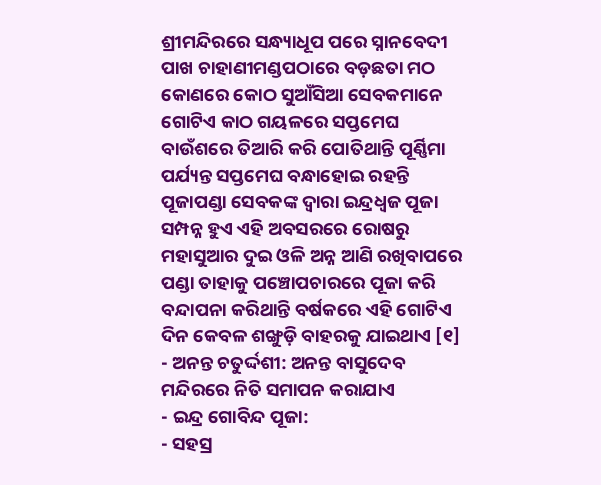ଶ୍ରୀମନ୍ଦିରରେ ସନ୍ଧ୍ୟାଧୂପ ପରେ ସ୍ନାନବେଦୀ ପାଖ ଚାହାଣୀମଣ୍ଡପଠାରେ ବଡ଼ଛତା ମଠ କୋଣରେ କୋଠ ସୁଆଁସିଆ ସେବକମାନେ ଗୋଟିଏ କାଠ ଗୟଳରେ ସପ୍ତମେଘ ବାଉଁଶରେ ତିଆରି କରି ପୋତିଥାନ୍ତି ପୂର୍ଣ୍ଣିମା ପର୍ଯ୍ୟନ୍ତ ସପ୍ତମେଘ ବନ୍ଧାହୋଇ ରହନ୍ତି ପୂଜାପଣ୍ଡା ସେବକଙ୍କ ଦ୍ୱାରା ଇନ୍ଦ୍ରଧ୍ୱଜ ପୂଜା ସମ୍ପନ୍ନ ହୁଏ ଏହି ଅବସରରେ ରୋଷରୁ ମହାସୁଆର ଦୁଇ ଓଳି ଅନ୍ନ ଆଣି ରଖିବାପରେ ପଣ୍ଡା ତାହାକୁ ପଞ୍ଚୋପଚାରରେ ପୂଜା କରି ବନ୍ଦାପନା କରିଥାନ୍ତି ବର୍ଷକରେ ଏହି ଗୋଟିଏ ଦିନ କେବଳ ଶଙ୍ଖୁଡ଼ି ବାହରକୁ ଯାଇଥାଏ [୧]
- ଅନନ୍ତ ଚତୁର୍ଦ୍ଦଶୀ: ଅନନ୍ତ ବାସୁଦେବ ମନ୍ଦିରରେ ନିତି ସମାପନ କରାଯାଏ
- ଇନ୍ଦ୍ର ଗୋବିନ୍ଦ ପୂଜା:
- ସହସ୍ର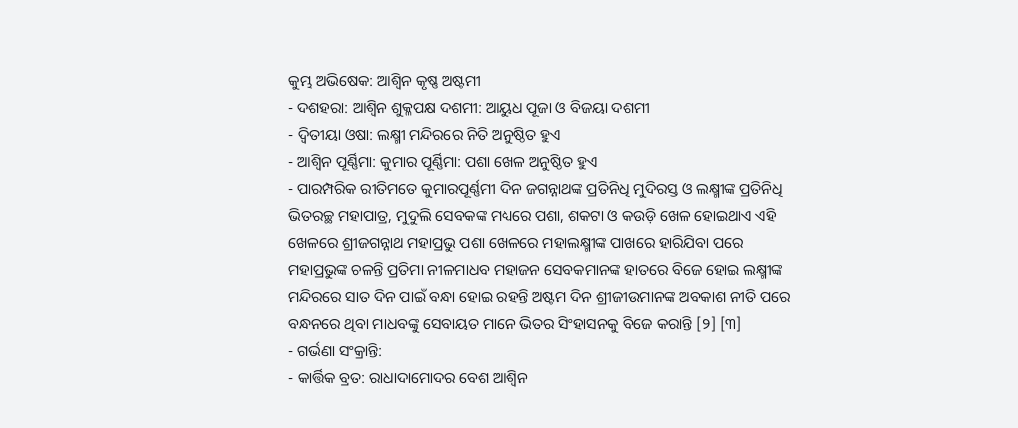କୁମ୍ଭ ଅଭିଷେକ: ଆଶ୍ଵିନ କୃଷ୍ଣ ଅଷ୍ଟମୀ
- ଦଶହରା: ଆଶ୍ଵିନ ଶୁକ୍ଳପକ୍ଷ ଦଶମୀ: ଆୟୁଧ ପୂଜା ଓ ବିଜୟା ଦଶମୀ
- ଦ୍ଵିତୀୟା ଓଷା: ଲକ୍ଷ୍ମୀ ମନ୍ଦିରରେ ନିତି ଅନୁଷ୍ଠିତ ହୁଏ
- ଆଶ୍ଵିନ ପୂର୍ଣ୍ଣିମା: କୁମାର ପୂର୍ଣ୍ଣିମା: ପଶା ଖେଳ ଅନୁଷ୍ଠିତ ହୁଏ
- ପାରମ୍ପରିକ ରୀତିମତେ କୁମାରପୂର୍ଣ୍ଣମୀ ଦିନ ଜଗନ୍ନାଥଙ୍କ ପ୍ରତିନିଧି ମୁଦିରସ୍ତ ଓ ଲକ୍ଷ୍ମୀଙ୍କ ପ୍ରତିନିଧି ଭିତରଚ୍ଛ ମହାପାତ୍ର, ମୁଦୁଲି ସେବକଙ୍କ ମଧ୍ୟରେ ପଶା, ଶକଟା ଓ କଉଡ଼ି ଖେଳ ହୋଇଥାଏ ଏହି ଖେଳରେ ଶ୍ରୀଜଗନ୍ନାଥ ମହାପ୍ରଭୁ ପଶା ଖେଳରେ ମହାଲକ୍ଷ୍ମୀଙ୍କ ପାଖରେ ହାରିଯିବା ପରେ ମହାପ୍ରଭୁଙ୍କ ଚଳନ୍ତି ପ୍ରତିମା ନୀଳମାଧବ ମହାଜନ ସେବକମାନଙ୍କ ହାତରେ ବିଜେ ହୋଇ ଲକ୍ଷ୍ମୀଙ୍କ ମନ୍ଦିରରେ ସାତ ଦିନ ପାଇଁ ବନ୍ଧା ହୋଇ ରହନ୍ତି ଅଷ୍ଟମ ଦିନ ଶ୍ରୀଜୀଉମାନଙ୍କ ଅବକାଶ ନୀତି ପରେ ବନ୍ଧନରେ ଥିବା ମାଧବଙ୍କୁ ସେବାୟତ ମାନେ ଭିତର ସିଂହାସନକୁ ବିଜେ କରାନ୍ତି [୨] [୩]
- ଗର୍ଭଣା ସଂକ୍ରାନ୍ତି:
- କାର୍ତ୍ତିକ ବ୍ରତ: ରାଧାଦାମୋଦର ବେଶ ଆଶ୍ଵିନ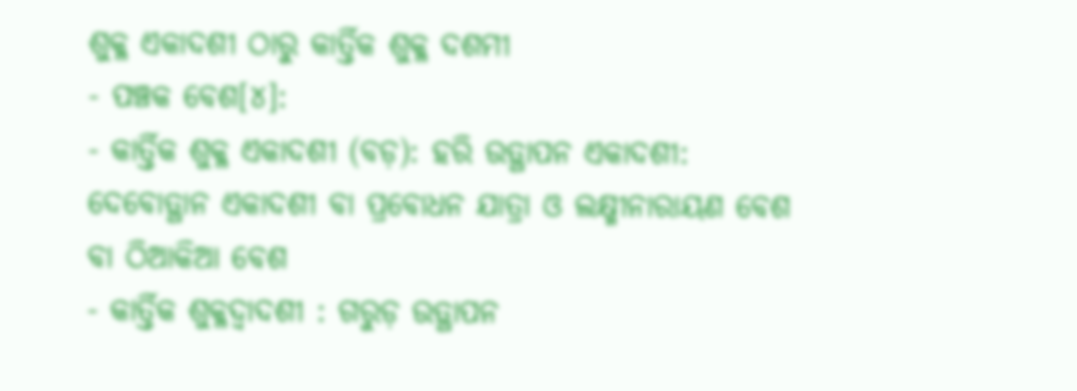ଶୁକ୍ଳ ଏକାଦଶୀ ଠାରୁ କାର୍ତ୍ତିକ ଶୁକ୍ଳ ଦଶମୀ
- ପଞ୍ଚକ ବେଶ[୪]:
- କାର୍ତ୍ତିକ ଶୁକ୍ଳ ଏକାଦଶୀ (ବଡ଼): ହରି ଉତ୍ଥାପନ ଏକାଦଶୀ: ଦେବୋତ୍ଥାନ ଏକାଦଶୀ ବା ପ୍ରବୋଧନ ଯାତ୍ରା ଓ ଲକ୍ଷ୍ମୀନାରାୟଣ ବେଶ ବା ଠିଆକିଆ ବେଶ
- କାର୍ତ୍ତିକ ଶୁକ୍ଳଦ୍ଵାଦଶୀ : ଗରୁଡ଼ ଉତ୍ଥାପନ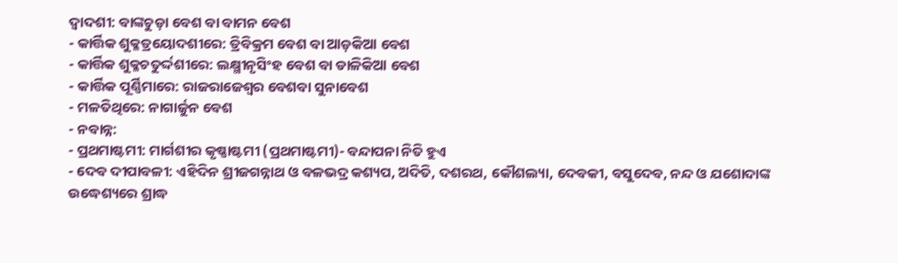ଦ୍ଵାଦଶୀ: ବାଙ୍କଚୁଡ଼ା ବେଶ ବା ବାମନ ବେଶ
- କାର୍ତ୍ତିକ ଶୁକ୍ଳତ୍ରୟୋଦଶୀରେ: ତ୍ରିବିକ୍ରମ ବେଶ ବା ଆଡ଼କିଆ ବେଶ
- କାର୍ତ୍ତିକ ଶୁକ୍ଳଚତୁର୍ଦ୍ଦଶୀରେ: ଲକ୍ଷ୍ମୀନୃସିଂହ ବେଶ ବା ଡାଳିକିଆ ବେଶ
- କାର୍ତ୍ତିକ ପୂର୍ଣ୍ଣିମାରେ: ରାଜରାଜେଶ୍ଵର ବେଶବା ସୁନାବେଶ
- ମଳତିଥିରେ: ନାଗାର୍ଜୁନ ବେଶ
- ନବାନ୍ନ:
- ପ୍ରଥମାଷ୍ଟମୀ: ମାର୍ଗଶୀର କୃଷ୍ଣାଷ୍ଟମୀ (ପ୍ରଥମାଷ୍ଟମୀ)- ବନ୍ଦାପନା ନିତି ହୁଏ
- ଦେବ ଦୀପାବଳୀ: ଏହିଦିନ ଶ୍ରୀଜଗନ୍ନାଥ ଓ ବଳଭଦ୍ର କଶ୍ୟପ, ଅଦିତି, ଦଶରଥ, କୌଶଲ୍ୟା, ଦେବକୀ, ବସୁଦେବ, ନନ୍ଦ ଓ ଯଶୋଦାଙ୍କ ଉଦ୍ଧେଶ୍ୟରେ ଶ୍ରାଦ୍ଧ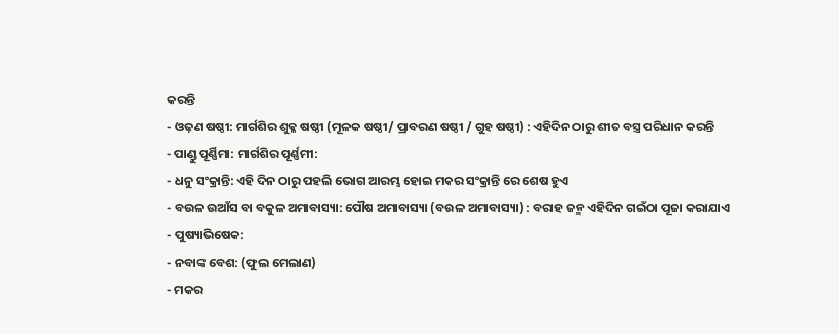କରନ୍ତି
- ଓଢ଼ଣ ଷଷ୍ଠୀ: ମାର୍ଗଶିର ଶୁକ୍ଳ ଷଷ୍ଠୀ (ମୂଳକ ଷଷ୍ଠୀ/ ପ୍ରାବରଣ ଷଷ୍ଠୀ / ଗୁହ ଷଷ୍ଠୀ) : ଏହିଦିନ ଠାରୁ ଶୀତ ବସ୍ତ୍ର ପରିଧାନ କରନ୍ତି
- ପାଣ୍ଡୁ ପୂର୍ଣ୍ଣିମା: ମାର୍ଗଶିର ପୂର୍ଣ୍ଣମୀ:
- ଧନୁ ସଂକ୍ରାନ୍ତି: ଏହି ଦିନ ଠାରୁ ପହଲି ଭୋଗ ଆରମ୍ଭ ହୋଇ ମକର ସଂକ୍ରାନ୍ତି ରେ ଶେଷ ହୁଏ
- ବଉଳ ଉଆଁସ ବା ବକୁଳ ଅମାବାସ୍ୟା: ପୌଷ ଅମାବାସ୍ୟା (ବଉଳ ଅମାବାସ୍ୟା) : ବରାହ ଜନ୍ମ ଏହିଦିନ ଗଇଁଠା ପୂଜା କରାଯାଏ
- ପୁଷ୍ୟାଭିଷେକ:
- ନବାଙ୍କ ବେଶ: (ଫୁଲ ମେଲାଣ)
- ମକର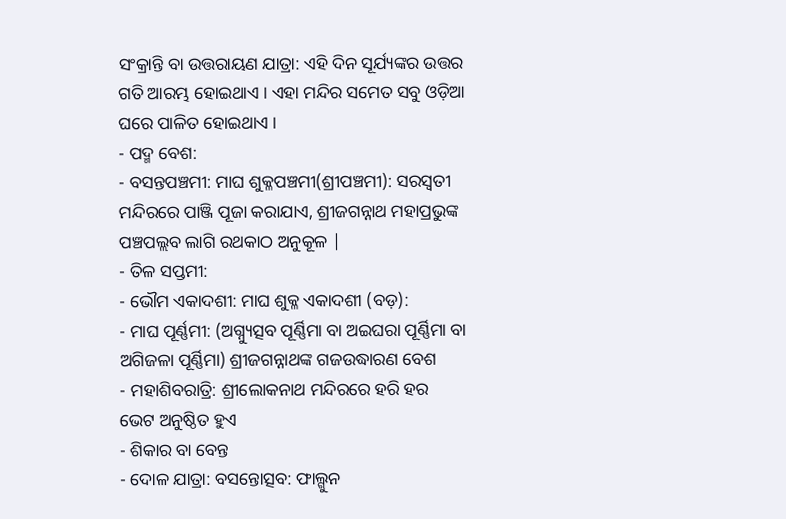ସଂକ୍ରାନ୍ତି ବା ଉତ୍ତରାୟଣ ଯାତ୍ରା: ଏହି ଦିନ ସୂର୍ଯ୍ୟଙ୍କର ଉତ୍ତର ଗତି ଆରମ୍ଭ ହୋଇଥାଏ । ଏହା ମନ୍ଦିର ସମେତ ସବୁ ଓଡ଼ିଆ ଘରେ ପାଳିତ ହୋଇଥାଏ ।
- ପଦ୍ମ ବେଶ:
- ବସନ୍ତପଞ୍ଚମୀ: ମାଘ ଶୁକ୍ଳପଞ୍ଚମୀ(ଶ୍ରୀପଞ୍ଚମୀ): ସରସ୍ବତୀ ମନ୍ଦିରରେ ପାଞ୍ଜି ପୂଜା କରାଯାଏ, ଶ୍ରୀଜଗନ୍ନାଥ ମହାପ୍ରଭୁଙ୍କ ପଞ୍ଚପଲ୍ଲବ ଲାଗି ରଥକାଠ ଅନୁକୂଳ |
- ତିଳ ସପ୍ତମୀ:
- ଭୌମ ଏକାଦଶୀ: ମାଘ ଶୁକ୍ଳ ଏକାଦଶୀ (ବଡ଼):
- ମାଘ ପୂର୍ଣ୍ଣମୀ: (ଅଗ୍ନ୍ୟୁତ୍ସବ ପୂର୍ଣ୍ଣିମା ବା ଅଇଘରା ପୂର୍ଣ୍ଣିମା ବା ଅଗିଜଳା ପୂର୍ଣ୍ଣିମା) ଶ୍ରୀଜଗନ୍ନାଥଙ୍କ ଗଜଉଦ୍ଧାରଣ ବେଶ
- ମହାଶିବରାତ୍ରି: ଶ୍ରୀଲୋକନାଥ ମନ୍ଦିରରେ ହରି ହର ଭେଟ ଅନୁଷ୍ଠିତ ହୁଏ
- ଶିକାର ବା ବେନ୍ତ
- ଦୋଳ ଯାତ୍ରା: ବସନ୍ତୋତ୍ସବ: ଫାଲ୍ଗୁନ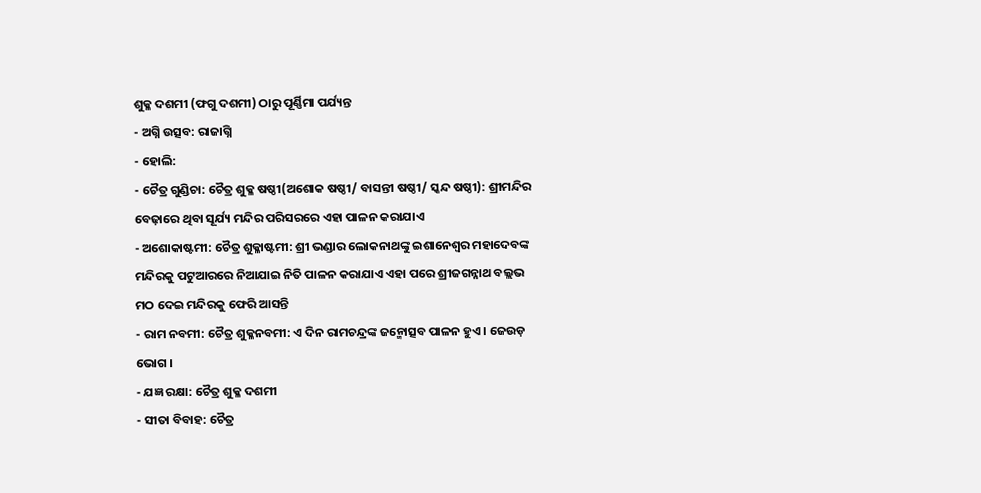ଶୁକ୍ଳ ଦଶମୀ (ଫଗୁ ଦଶମୀ) ଠାରୁ ପୂର୍ଣ୍ଣିମା ପର୍ଯ୍ୟନ୍ତ
- ଅଗ୍ନି ଉତ୍ସବ: ରାଜାଗ୍ନି
- ହୋଲି:
- ଚୈତ୍ର ଗୁଣ୍ଡିଚା: ଚୈତ୍ର ଶୁକ୍ଳ ଷଷ୍ଠୀ(ଅଶୋକ ଷଷ୍ଠୀ/ ବାସନ୍ତୀ ଷଷ୍ଠୀ/ ସ୍କନ୍ଦ ଷଷ୍ଠୀ): ଶ୍ରୀମନ୍ଦିର ବେଢ଼ାରେ ଥିବା ସୂର୍ଯ୍ୟ ମନ୍ଦିର ପରିସରରେ ଏହା ପାଳନ କରାଯାଏ
- ଅଶୋକାଷ୍ଟମୀ: ଚୈତ୍ର ଶୁକ୍ଳାଷ୍ଟମୀ: ଶ୍ରୀ ଭଣ୍ଡାର ଲୋକନାଥଙ୍କୁ ଇଶାନେଶ୍ବର ମହାଦେବଙ୍କ ମନ୍ଦିରକୁ ପଟୁଆରରେ ନିଆଯାଇ ନିତି ପାଳନ କରାଯାଏ ଏହା ପରେ ଶ୍ରୀଜଗନ୍ନାଥ ବଲ୍ଲଭ ମଠ ଦେଇ ମନ୍ଦିରକୁ ଫେରି ଆସନ୍ତି
- ରାମ ନବମୀ: ଚୈତ୍ର ଶୁକ୍ଳନବମୀ: ଏ ଦିନ ରାମଚନ୍ଦ୍ରଙ୍କ ଜନ୍ମୋତ୍ସବ ପାଳନ ହୁଏ । ଜେଉଡ଼ ଭୋଗ ।
- ଯଜ୍ଞ ରକ୍ଷା: ଚୈତ୍ର ଶୁକ୍ଳ ଦଶମୀ
- ସୀତା ବିବାହ: ଚୈତ୍ର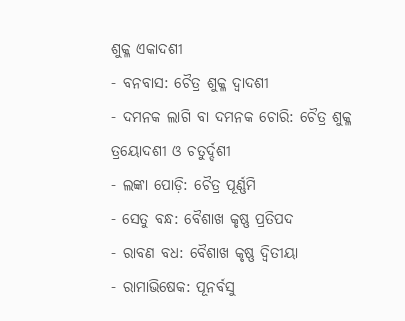ଶୁକ୍ଳ ଏକାଦଶୀ
- ବନବାସ: ଚୈତ୍ର ଶୁକ୍ଳ ଦ୍ଵାଦଶୀ
- ଦମନକ ଲାଗି ବା ଦମନକ ଚୋରି: ଚୈତ୍ର ଶୁକ୍ଳ ତ୍ରୟୋଦଶୀ ଓ ଚତୁର୍ଦ୍ଦଶୀ
- ଲଙ୍କା ପୋଡ଼ି: ଚୈତ୍ର ପୂର୍ଣ୍ଣମି
- ସେତୁ ବନ୍ଧ: ବୈଶାଖ କୃଷ୍ଣ ପ୍ରତିପଦ
- ରାବଣ ବଧ: ବୈଶାଖ କୃଷ୍ଣ ଦ୍ଵିତୀୟା
- ରାମାଭିଷେକ: ପୂନର୍ବସୁ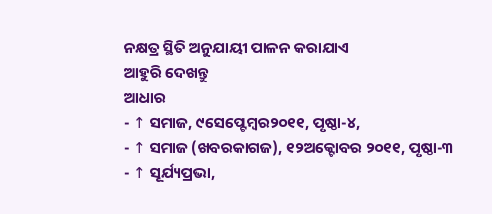ନକ୍ଷତ୍ର ସ୍ଥିତି ଅନୁଯାୟୀ ପାଳନ କରାଯାଏ
ଆହୁରି ଦେଖନ୍ତୁ
ଆଧାର
- ↑ ସମାଜ, ୯ସେପ୍ଟେମ୍ବର୨୦୧୧, ପୃଷ୍ଠା-୪,
- ↑ ସମାଜ (ଖବରକାଗଜ), ୧୨ଅକ୍ଟୋବର ୨୦୧୧, ପୃଷ୍ଠା-୩
- ↑ ସୂର୍ଯ୍ୟପ୍ରଭା,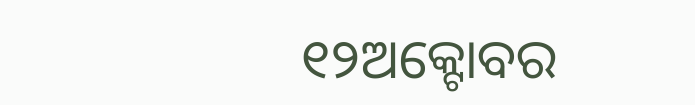୧୨ଅକ୍ଟୋବର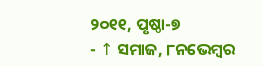୨୦୧୧, ପୃଷ୍ଠା-୭
- ↑ ସମାଜ, ୮ନଭେମ୍ବର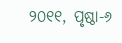୨୦୧୧, ପୃଷ୍ଠା-୬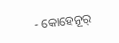- କୋହେନୂର୍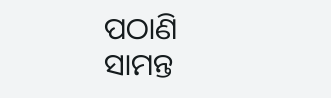ପଠାଣି ସାମନ୍ତ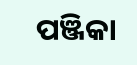ପଞ୍ଜିକା